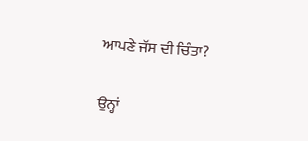ਆਪਣੇ ਜੱਸ ਦੀ ਚਿੰਤਾ?

ਉਨ੍ਹਾਂ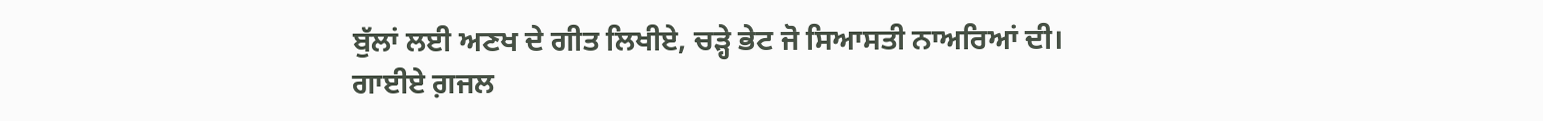ਬੁੱਲਾਂ ਲਈ ਅਣਖ ਦੇ ਗੀਤ ਲਿਖੀਏ, ਚੜ੍ਹੇ ਭੇਟ ਜੋ ਸਿਆਸਤੀ ਨਾਅਰਿਆਂ ਦੀ।
ਗਾਈਏ ਗ਼ਜਲ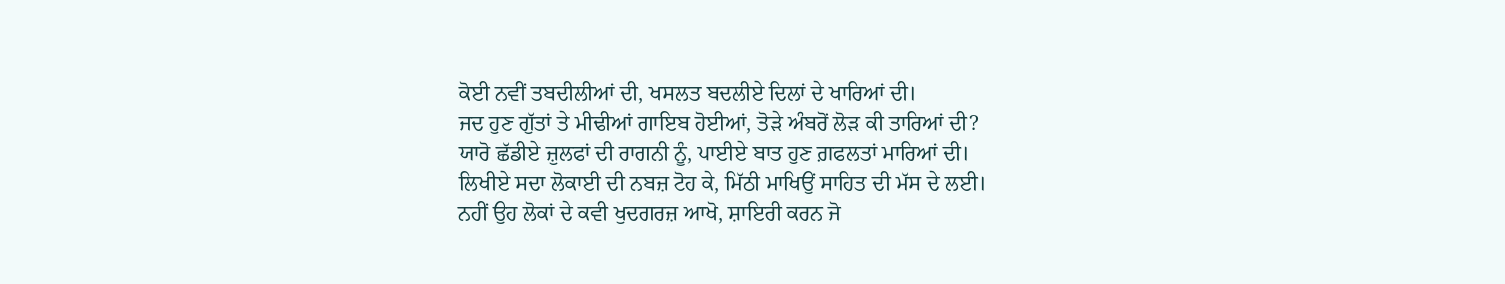ਕੋਈ ਨਵੀਂ ਤਬਦੀਲੀਆਂ ਦੀ, ਖਸਲਤ ਬਦਲੀਏ ਦਿਲਾਂ ਦੇ ਖਾਰਿਆਂ ਦੀ।
ਜਦ ਹੁਣ ਗੁੱਤਾਂ ਤੇ ਮੀਢੀਆਂ ਗਾਇਬ ਹੋਈਆਂ, ਤੋੜੇ ਅੰਬਰੋਂ ਲੋੜ ਕੀ ਤਾਰਿਆਂ ਦੀ?
ਯਾਰੋ ਛੱਡੀਏ ਜ਼ੁਲਫਾਂ ਦੀ ਰਾਗਨੀ ਨੂੰ, ਪਾਈਏ ਬਾਤ ਹੁਣ ਗ਼ਫਲਤਾਂ ਮਾਰਿਆਂ ਦੀ।
ਲਿਖੀਏ ਸਦਾ ਲੋਕਾਈ ਦੀ ਨਬਜ਼ ਟੋਹ ਕੇ, ਮਿੱਠੀ ਮਾਖਿਉਂ ਸਾਹਿਤ ਦੀ ਮੱਸ ਦੇ ਲਈ।
ਨਹੀਂ ਉਹ ਲੋਕਾਂ ਦੇ ਕਵੀ ਖੁਦਗਰਜ਼ ਆਖੋ, ਸ਼ਾਇਰੀ ਕਰਨ ਜੋ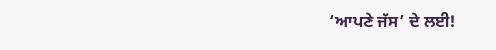‘ਆਪਣੇ ਜੱਸ’ ਦੇ ਲਈ!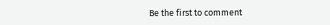Be the first to comment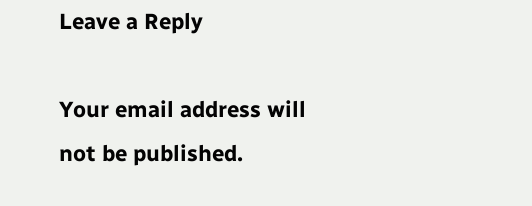Leave a Reply

Your email address will not be published.